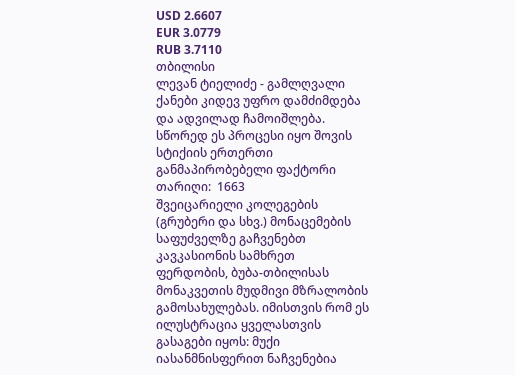USD 2.6607
EUR 3.0779
RUB 3.7110
თბილისი
ლევან ტიელიძე - გამლღვალი ქანები კიდევ უფრო დამძიმდება და ადვილად ჩამოიშლება. სწორედ ეს პროცესი იყო შოვის სტიქიის ერთერთი განმაპირობებელი ფაქტორი
თარიღი:  1663
შვეიცარიელი კოლეგების (გრუბერი და სხვ.) მონაცემების საფუძველზე გაჩვენებთ კავკასიონის სამხრეთ ფერდობის, ბუბა-თბილისას მონაკვეთის მუდმივი მზრალობის გამოსახულებას. იმისთვის რომ ეს ილუსტრაცია ყველასთვის გასაგები იყოს: მუქი იასანმნისფერით ნაჩვენებია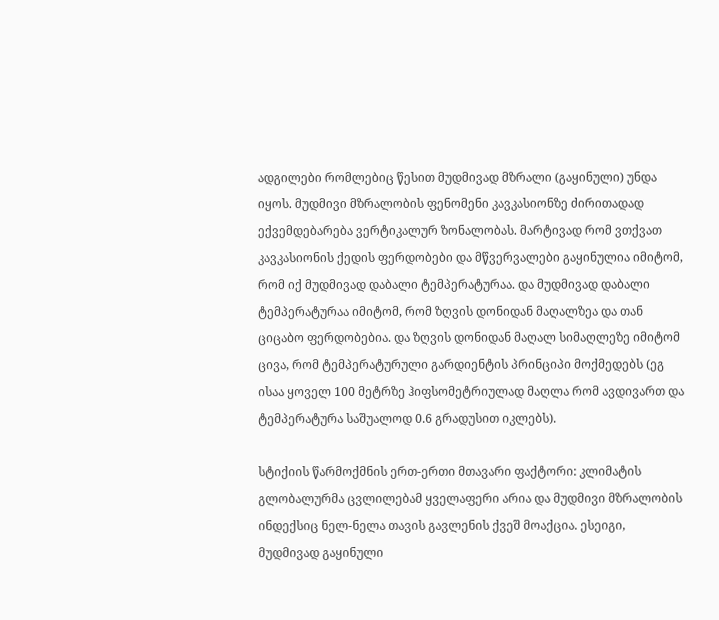ადგილები რომლებიც წესით მუდმივად მზრალი (გაყინული) უნდა იყოს. მუდმივი მზრალობის ფენომენი კავკასიონზე ძირითადად ექვემდებარება ვერტიკალურ ზონალობას. მარტივად რომ ვთქვათ კავკასიონის ქედის ფერდობები და მწვერვალები გაყინულია იმიტომ, რომ იქ მუდმივად დაბალი ტემპერატურაა. და მუდმივად დაბალი ტემპერატურაა იმიტომ, რომ ზღვის დონიდან მაღალზეა და თან ციცაბო ფერდობებია. და ზღვის დონიდან მაღალ სიმაღლეზე იმიტომ ცივა, რომ ტემპერატურული გარდიენტის პრინციპი მოქმედებს (ეგ ისაა ყოველ 100 მეტრზე ჰიფსომეტრიულად მაღლა რომ ავდივართ და ტემპერატურა საშუალოდ 0.6 გრადუსით იკლებს).

სტიქიის წარმოქმნის ერთ-ერთი მთავარი ფაქტორი: კლიმატის გლობალურმა ცვლილებამ ყველაფერი არია და მუდმივი მზრალობის ინდექსიც ნელ-ნელა თავის გავლენის ქვეშ მოაქცია. ესეიგი, მუდმივად გაყინული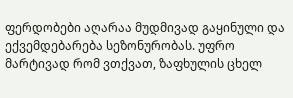ფერდობები აღარაა მუდმივად გაყინული და ექვემდებარება სეზონურობას. უფრო მარტივად რომ ვთქვათ, ზაფხულის ცხელ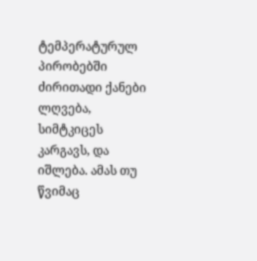ტემპერატურულ პირობებში ძირითადი ქანები ლღვება, სიმტკიცეს კარგავს, და იშლება. ამას თუ წვიმაც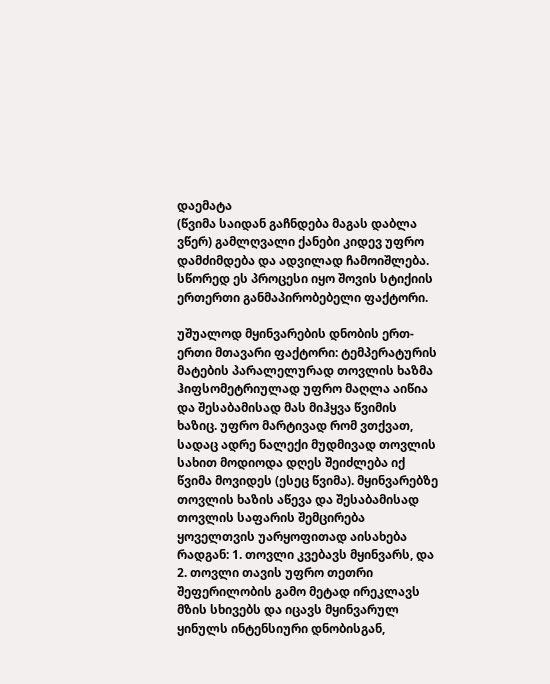დაემატა
(წვიმა საიდან გაჩნდება მაგას დაბლა ვწერ) გამლღვალი ქანები კიდევ უფრო დამძიმდება და ადვილად ჩამოიშლება. სწორედ ეს პროცესი იყო შოვის სტიქიის ერთერთი განმაპირობებელი ფაქტორი.

უშუალოდ მყინვარების დნობის ერთ-ერთი მთავარი ფაქტორი: ტემპერატურის მატების პარალელურად თოვლის ხაზმა ჰიფსომეტრიულად უფრო მაღლა აიწია და შესაბამისად მას მიჰყვა წვიმის ხაზიც. უფრო მარტივად რომ ვთქვათ, სადაც ადრე ნალექი მუდმივად თოვლის სახით მოდიოდა დღეს შეიძლება იქ წვიმა მოვიდეს (ესეც წვიმა). მყინვარებზე თოვლის ხაზის აწევა და შესაბამისად თოვლის საფარის შემცირება ყოველთვის უარყოფითად აისახება რადგან: 1. თოვლი კვებავს მყინვარს, და 2. თოვლი თავის უფრო თეთრი შეფერილობის გამო მეტად ირეკლავს მზის სხივებს და იცავს მყინვარულ ყინულს ინტენსიური დნობისგან,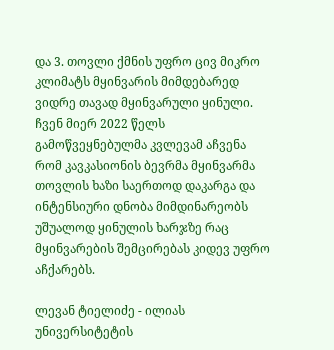და 3. თოვლი ქმნის უფრო ცივ მიკრო კლიმატს მყინვარის მიმდებარედ ვიდრე თავად მყინვარული ყინული. ჩვენ მიერ 2022 წელს გამოწვეყნებულმა კვლევამ აჩვენა რომ კავკასიონის ბევრმა მყინვარმა თოვლის ხაზი საერთოდ დაკარგა და ინტენსიური დნობა მიმდინარეობს უშუალოდ ყინულის ხარჯზე რაც მყინვარების შემცირებას კიდევ უფრო აჩქარებს.

ლევან ტიელიძე - ილიას უნივერსიტეტის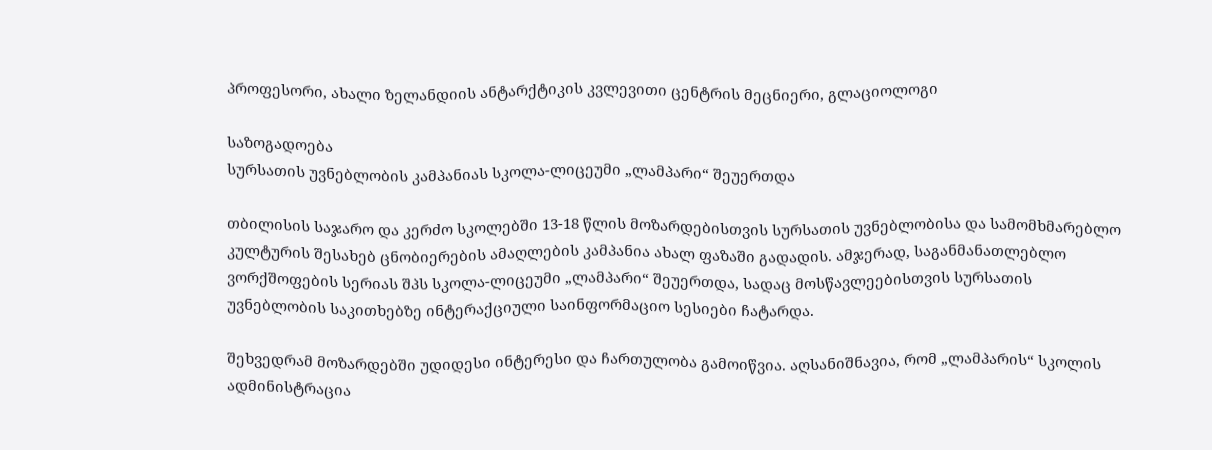პროფესორი, ახალი ზელანდიის ანტარქტიკის კვლევითი ცენტრის მეცნიერი, გლაციოლოგი

საზოგადოება
სურსათის უვნებლობის კამპანიას სკოლა-ლიცეუმი „ლამპარი“ შეუერთდა

თბილისის საჯარო და კერძო სკოლებში 13-18 წლის მოზარდებისთვის სურსათის უვნებლობისა და სამომხმარებლო კულტურის შესახებ ცნობიერების ამაღლების კამპანია ახალ ფაზაში გადადის. ამჯერად, საგანმანათლებლო ვორქშოფების სერიას შპს სკოლა-ლიცეუმი „ლამპარი“ შეუერთდა, სადაც მოსწავლეებისთვის სურსათის უვნებლობის საკითხებზე ინტერაქციული საინფორმაციო სესიები ჩატარდა.

შეხვედრამ მოზარდებში უდიდესი ინტერესი და ჩართულობა გამოიწვია. აღსანიშნავია, რომ „ლამპარის“ სკოლის ადმინისტრაცია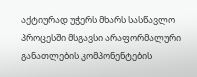აქტიურად უჭერს მხარს სასწავლო პროცესში მსგავსი არაფორმალური განათლების კომპონენტების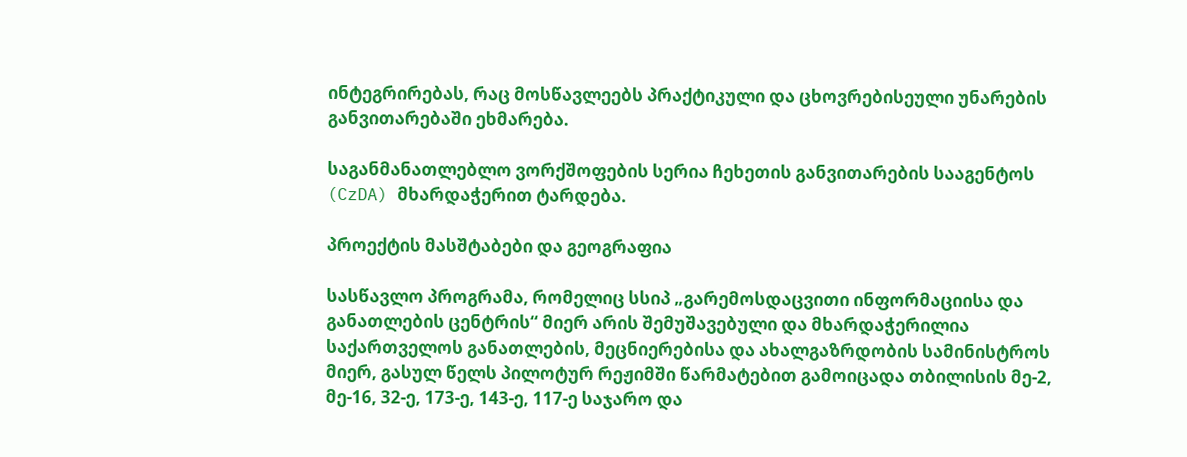ინტეგრირებას, რაც მოსწავლეებს პრაქტიკული და ცხოვრებისეული უნარების განვითარებაში ეხმარება.

საგანმანათლებლო ვორქშოფების სერია ჩეხეთის განვითარების სააგენტოს (CzDA) მხარდაჭერით ტარდება.

პროექტის მასშტაბები და გეოგრაფია

სასწავლო პროგრამა, რომელიც სსიპ „გარემოსდაცვითი ინფორმაციისა და განათლების ცენტრის“ მიერ არის შემუშავებული და მხარდაჭერილია საქართველოს განათლების, მეცნიერებისა და ახალგაზრდობის სამინისტროს მიერ, გასულ წელს პილოტურ რეჟიმში წარმატებით გამოიცადა თბილისის მე-2, მე-16, 32-ე, 173-ე, 143-ე, 117-ე საჯარო და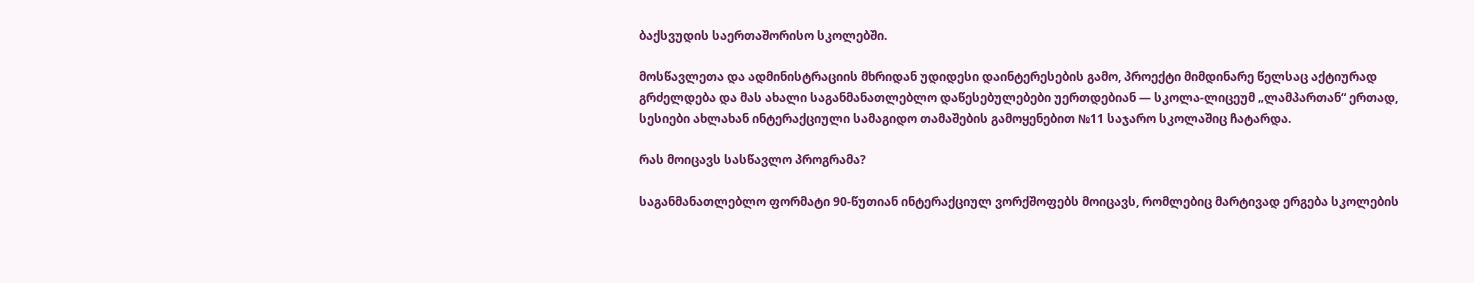ბაქსვუდის საერთაშორისო სკოლებში.

მოსწავლეთა და ადმინისტრაციის მხრიდან უდიდესი დაინტერესების გამო, პროექტი მიმდინარე წელსაც აქტიურად გრძელდება და მას ახალი საგანმანათლებლო დაწესებულებები უერთდებიან — სკოლა-ლიცეუმ „ლამპართან“ ერთად, სესიები ახლახან ინტერაქციული სამაგიდო თამაშების გამოყენებით №11 საჯარო სკოლაშიც ჩატარდა.

რას მოიცავს სასწავლო პროგრამა?

საგანმანათლებლო ფორმატი 90-წუთიან ინტერაქციულ ვორქშოფებს მოიცავს, რომლებიც მარტივად ერგება სკოლების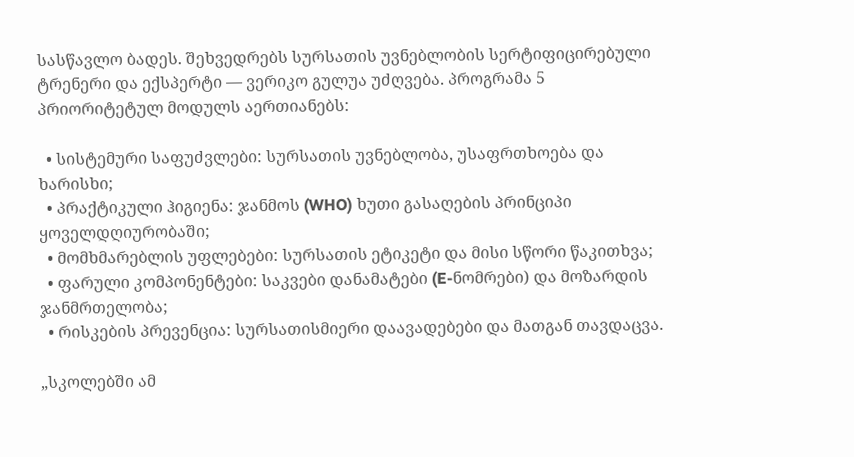სასწავლო ბადეს. შეხვედრებს სურსათის უვნებლობის სერტიფიცირებული ტრენერი და ექსპერტი — ვერიკო გულუა უძღვება. პროგრამა 5 პრიორიტეტულ მოდულს აერთიანებს:

  • სისტემური საფუძვლები: სურსათის უვნებლობა, უსაფრთხოება და ხარისხი;
  • პრაქტიკული ჰიგიენა: ჯანმოს (WHO) ხუთი გასაღების პრინციპი ყოველდღიურობაში;
  • მომხმარებლის უფლებები: სურსათის ეტიკეტი და მისი სწორი წაკითხვა;
  • ფარული კომპონენტები: საკვები დანამატები (E-ნომრები) და მოზარდის ჯანმრთელობა;
  • რისკების პრევენცია: სურსათისმიერი დაავადებები და მათგან თავდაცვა.

„სკოლებში ამ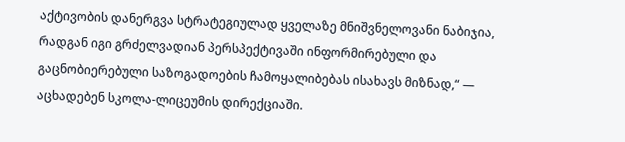აქტივობის დანერგვა სტრატეგიულად ყველაზე მნიშვნელოვანი ნაბიჯია, რადგან იგი გრძელვადიან პერსპექტივაში ინფორმირებული და გაცნობიერებული საზოგადოების ჩამოყალიბებას ისახავს მიზნად,“ — აცხადებენ სკოლა-ლიცეუმის დირექციაში.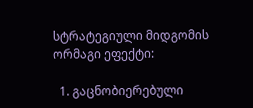სტრატეგიული მიდგომის ორმაგი ეფექტი:

  1. გაცნობიერებული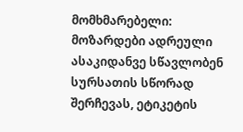მომხმარებელი: მოზარდები ადრეული ასაკიდანვე სწავლობენ სურსათის სწორად შერჩევას, ეტიკეტის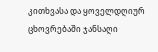კითხვასა და ყოველდღიურ ცხოვრებაში ჯანსაღი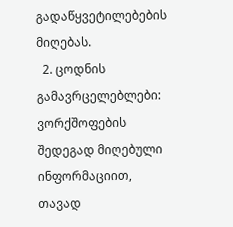გადაწყვეტილებების მიღებას.
  2. ცოდნის გამავრცელებლები: ვორქშოფების შედეგად მიღებული ინფორმაციით, თავად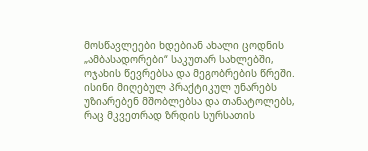მოსწავლეები ხდებიან ახალი ცოდნის „ამბასადორები“ საკუთარ სახლებში, ოჯახის წევრებსა და მეგობრების წრეში. ისინი მიღებულ პრაქტიკულ უნარებს უზიარებენ მშობლებსა და თანატოლებს, რაც მკვეთრად ზრდის სურსათის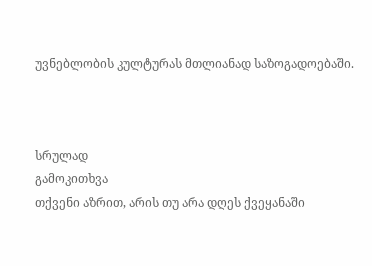უვნებლობის კულტურას მთლიანად საზოგადოებაში.



სრულად
გამოკითხვა
თქვენი აზრით, არის თუ არა დღეს ქვეყანაში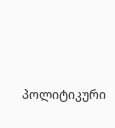პოლიტიკური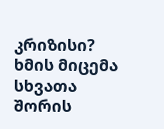კრიზისი?
ხმის მიცემა
სხვათა შორის